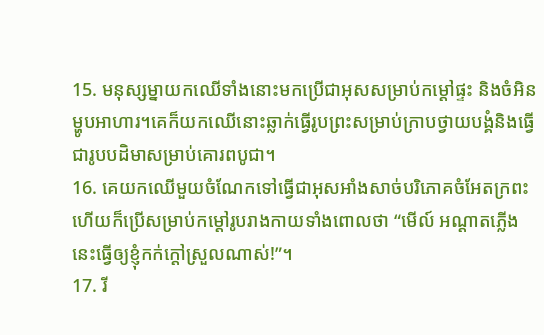15. មនុស្សម្នាយកឈើទាំងនោះមកប្រើជាអុសសម្រាប់កម្ដៅផ្ទះ និងចំអិនម្ហូបអាហារ។គេក៏យកឈើនោះឆ្លាក់ធ្វើរូបព្រះសម្រាប់ក្រាបថ្វាយបង្គំនិងធ្វើជារូបបដិមាសម្រាប់គោរពបូជា។
16. គេយកឈើមួយចំណែកទៅធ្វើជាអុសអាំងសាច់បរិភោគចំអែតក្រពះហើយក៏ប្រើសម្រាប់កម្ដៅរូបរាងកាយទាំងពោលថា “មើល៍ អណ្ដាតភ្លើងនេះធ្វើឲ្យខ្ញុំកក់ក្ដៅស្រួលណាស់!”។
17. រី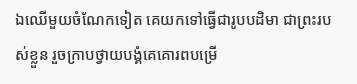ឯឈើមួយចំណែកទៀត គេយកទៅធ្វើជារូបបដិមា ជាព្រះរបស់ខ្លួន រួចក្រាបថ្វាយបង្គំគេគោរពបម្រើ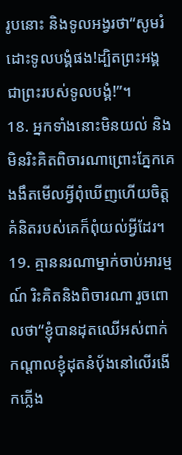រូបនោះ និងទូលអង្វរថា“សូមរំដោះទូលបង្គំផង!ដ្បិតព្រះអង្គជាព្រះរបស់ទូលបង្គំ!”។
18. អ្នកទាំងនោះមិនយល់ និងមិនរិះគិតពិចារណាព្រោះភ្នែកគេងងឹតមើលអ្វីពុំឃើញហើយចិត្តគំនិតរបស់គេក៏ពុំយល់អ្វីដែរ។
19. គ្មាននរណាម្នាក់ចាប់អារម្មណ៍ រិះគិតនិងពិចារណា រួចពោលថា“ខ្ញុំបានដុតឈើអស់ពាក់កណ្ដាលខ្ញុំដុតនំបុ័ងនៅលើរងើកភ្លើង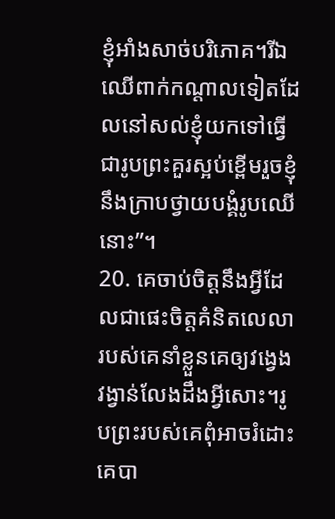ខ្ញុំអាំងសាច់បរិភោគ។រីឯឈើពាក់កណ្ដាលទៀតដែលនៅសល់ខ្ញុំយកទៅធ្វើជារូបព្រះគួរស្អប់ខ្ពើមរួចខ្ញុំនឹងក្រាបថ្វាយបង្គំរូបឈើនោះ”។
20. គេចាប់ចិត្តនឹងអ្វីដែលជាផេះចិត្តគំនិតលេលារបស់គេនាំខ្លួនគេឲ្យវង្វេងវង្វាន់លែងដឹងអ្វីសោះ។រូបព្រះរបស់គេពុំអាចរំដោះគេបា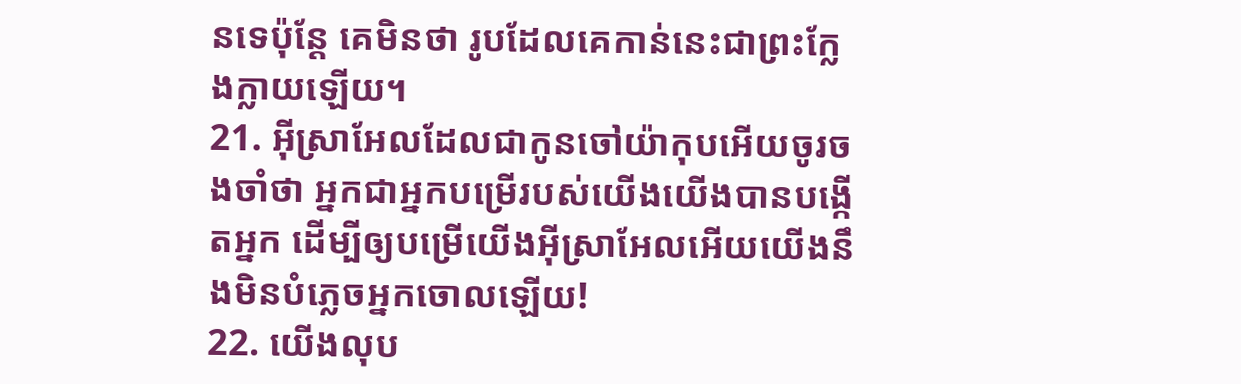នទេប៉ុន្តែ គេមិនថា រូបដែលគេកាន់នេះជាព្រះក្លែងក្លាយឡើយ។
21. អ៊ីស្រាអែលដែលជាកូនចៅយ៉ាកុបអើយចូរចងចាំថា អ្នកជាអ្នកបម្រើរបស់យើងយើងបានបង្កើតអ្នក ដើម្បីឲ្យបម្រើយើងអ៊ីស្រាអែលអើយយើងនឹងមិនបំភ្លេចអ្នកចោលឡើយ!
22. យើងលុប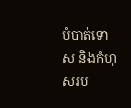បំបាត់ទោស និងកំហុសរប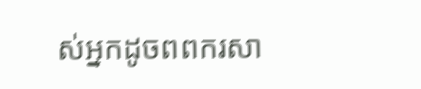ស់អ្នកដូចពពករសា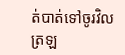ត់បាត់ទៅចូរវិលត្រឡ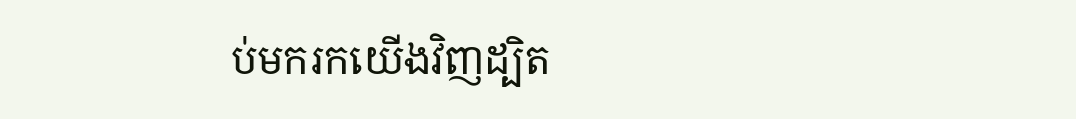ប់មករកយើងវិញដ្បិត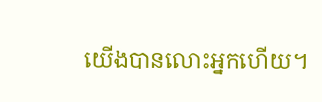យើងបានលោះអ្នកហើយ។